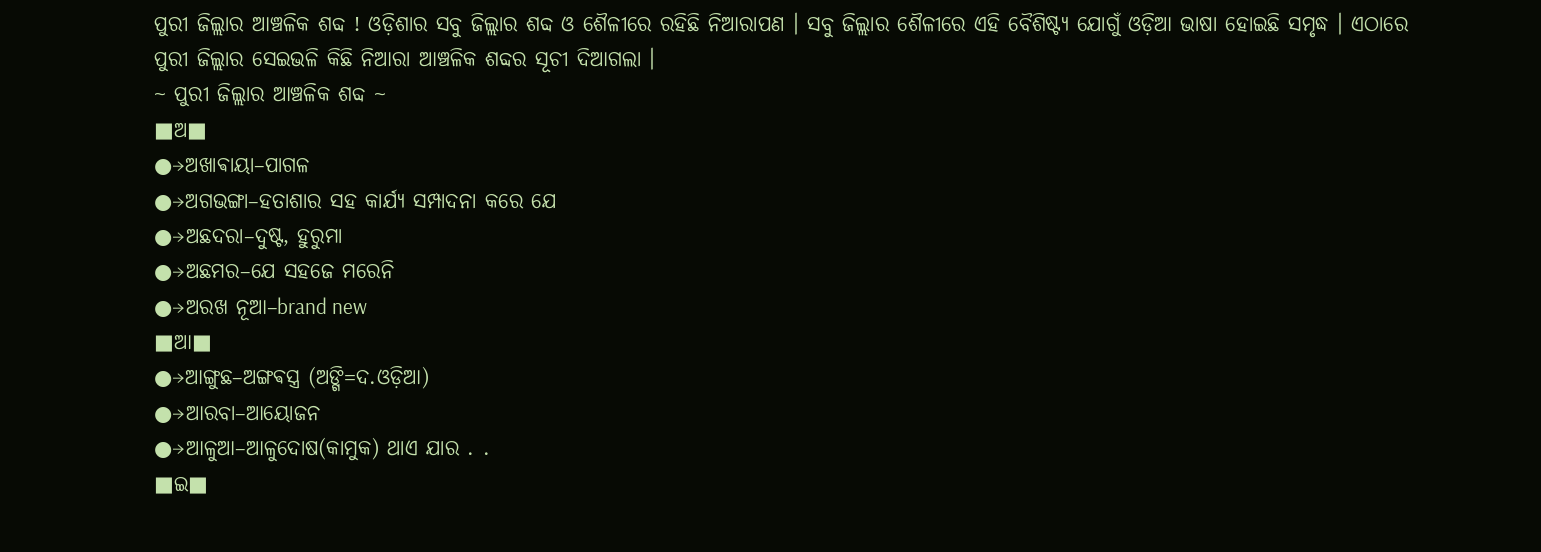ପୁରୀ ଜିଲ୍ଲାର ଆଞ୍ଚଳିକ ଶବ୍ଦ ! ଓଡ଼ିଶାର ସବୁ ଜିଲ୍ଲାର ଶବ୍ଦ ଓ ଶୈଳୀରେ ରହିଛି ନିଆରାପଣ । ସବୁ ଜିଲ୍ଲାର ଶୈଳୀରେ ଏହି ବୈଶିଷ୍ଟ୍ୟ ଯୋଗୁଁ ଓଡ଼ିଆ ଭାଷା ହୋଇଛି ସମୃଦ୍ଧ । ଏଠାରେ ପୁରୀ ଜିଲ୍ଲାର ସେଇଭଳି କିଛି ନିଆରା ଆଞ୍ଚଳିକ ଶବ୍ଦର ସୂଚୀ ଦିଆଗଲା ।
~ ପୁରୀ ଜିଲ୍ଲାର ଆଞ୍ଚଳିକ ଶବ୍ଦ ~
■ଅ■
●→ଅଖାଵାୟା–ପାଗଳ
●→ଅଗଭଙ୍ଗା–ହତାଶାର ସହ କାର୍ଯ୍ୟ ସମ୍ପାଦନା କରେ ଯେ
●→ଅଛଦରା–ଦୁଷ୍ଟ, ହୁରୁମା
●→ଅଛମର–ଯେ ସହଜେ ମରେନି
●→ଅରଖ ନୂଆ–brand new
■ଆ■
●→ଆଙ୍ଗୁଛ–ଅଙ୍ଗଵସ୍ତ୍ର (ଅଙ୍ଗି=ଦ.ଓଡ଼ିଆ)
●→ଆରବା–ଆୟୋଜନ
●→ଆଳୁଆ–ଆଳୁଦୋଷ(କାମୁକ) ଥାଏ ଯାର . .
■ଇ■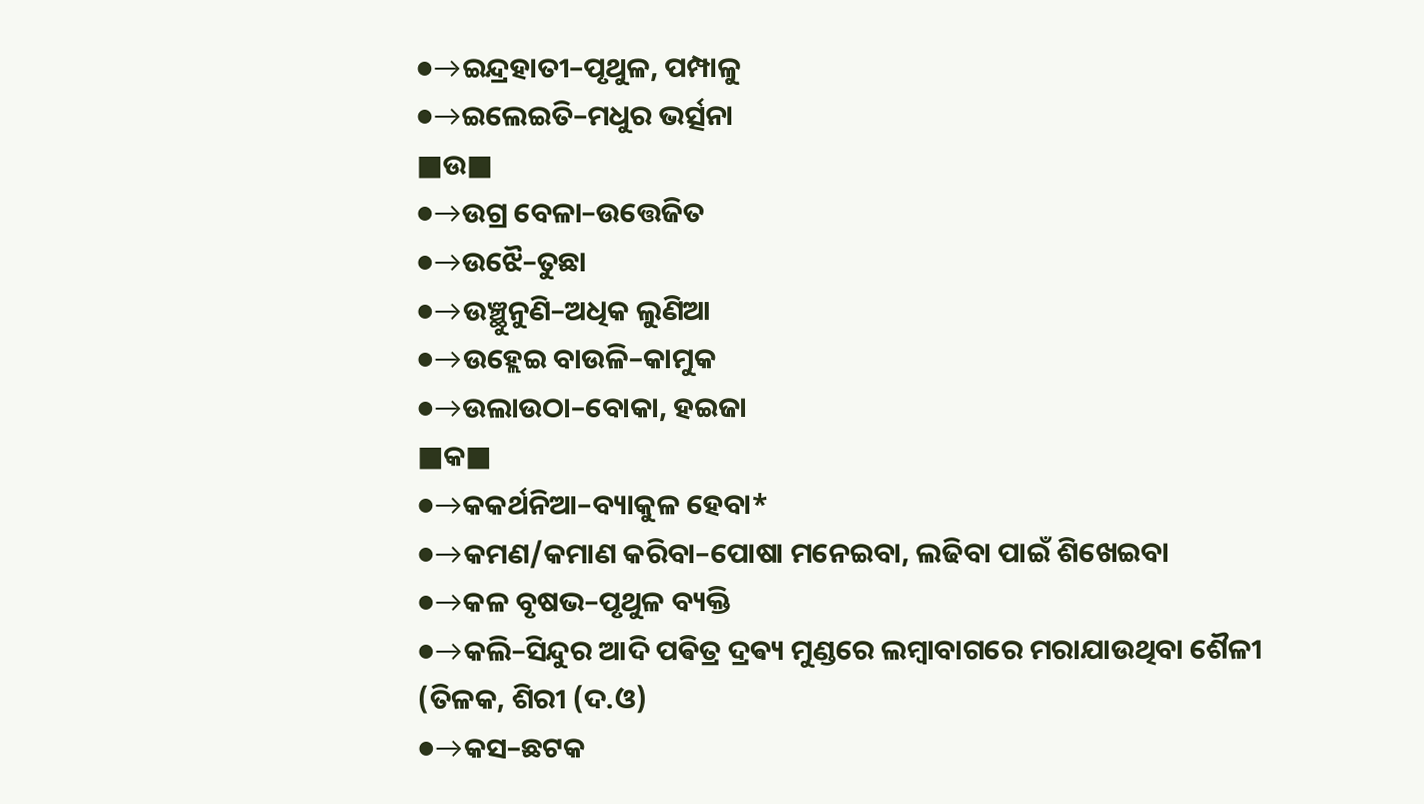●→ଇନ୍ଦ୍ରହାତୀ–ପୃଥୁଳ, ପମ୍ପାଳୁ
●→ଇଲେଇତି–ମଧୁର ଭର୍ତ୍ସନା
■ଉ■
●→ଉଗ୍ର ବେଳା–ଉତ୍ତେଜିତ
●→ଉଝୈ–ତୁଛା
●→ଉଞ୍ଛୁନୁଣି–ଅଧିକ ଲୁଣିଆ
●→ଉହ୍ଲେଇ ବାଉଳି–କାମୁକ
●→ଉଲାଉଠା–ବୋକା, ହଇଜା
■କ■
●→କକର୍ଥନିଆ–ବ୍ୟାକୁଳ ହେବା*
●→କମଣ/କମାଣ କରିବା–ପୋଷା ମନେଇବା, ଲଢିବା ପାଇଁ ଶିଖେଇବା
●→କଳ ବୃଷଭ–ପୃଥୁଳ ବ୍ୟକ୍ତି
●→କଲି–ସିନ୍ଦୁର ଆଦି ପଵିତ୍ର ଦ୍ରଵ୍ୟ ମୁଣ୍ଡରେ ଲମ୍ଵାବାଗରେ ମରାଯାଉଥିବା ଶୈଳୀ (ତିଳକ, ଶିରୀ (ଦ.ଓ)
●→କସ–ଛଟକ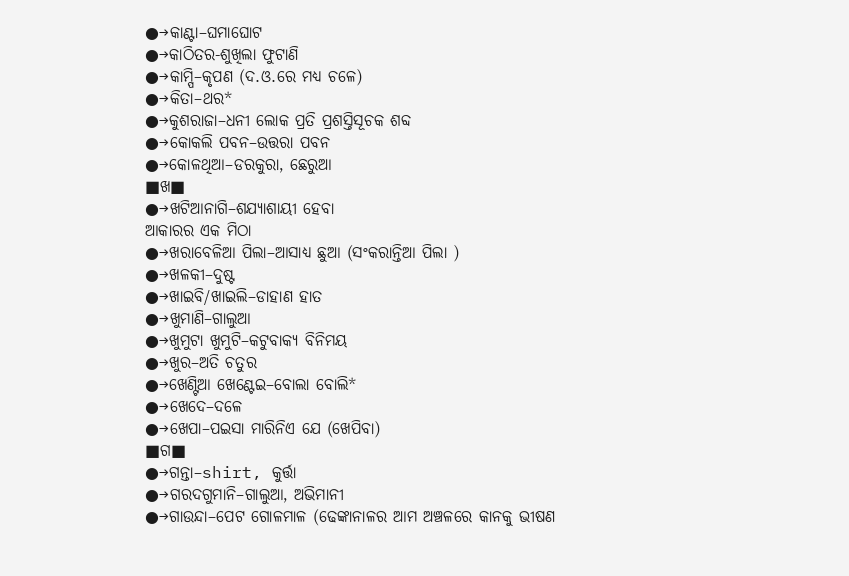●→କାଣ୍ଟା–ଘମାଘୋଟ
●→କାଠିତର-ଶୁଖିଲା ଫୁଟାଣି
●→କାମ୍ପି–କୃପଣ (ଦ.ଓ.ରେ ମଧ୍ଯ ଚଳେ)
●→କିତା–ଥର*
●→କୁଶରାଜା–ଧନୀ ଲୋକ ପ୍ରତି ପ୍ରଶସ୍ତିସୂଚକ ଶବ୍ଦ
●→କୋକଲି ପବନ–ଉତ୍ତରା ପବନ
●→କୋଳଥିଆ–ଡରକୁରା, ଛେରୁଆ
■ଖ■
●→ଖଟିଆନାଗି–ଶଯ୍ୟାଶାୟୀ ହେବା
ଆକାରର ଏକ ମିଠା
●→ଖରାବେଳିଆ ପିଲା–ଆସାଧ୍ୟ ଛୁଆ (ସଂକରାନ୍ତିଆ ପିଲା )
●→ଖଳକୀ–ଦୁଷ୍ଟ
●→ଖାଇବି/ଖାଇଲି–ଡାହାଣ ହାତ
●→ଖୁମାଣି–ଗାଲୁଆ
●→ଖୁମୁଟା ଖୁମୁଟି–କଟୁବାକ୍ୟ ବିନିମୟ
●→ଖୁର–ଅତି ଚତୁର
●→ଖେଣ୍ଟିଆ ଖେଣ୍ଟେଇ–ବୋଲା ବୋଲି*
●→ଖେଦେ–ଦଳେ
●→ଖେପା–ପଇସା ମାରିନିଏ ଯେ (ଖେପିବା)
■ଗ■
●→ଗନ୍ତା–shirt, କୁର୍ତ୍ତା
●→ଗରଦଗୁମାନି–ଗାଲୁଆ, ଅଭିମାନୀ
●→ଗାଉନ୍ଦା–ପେଟ ଗୋଳମାଳ (ଢେଙ୍କାନାଳର ଆମ ଅଞ୍ଚଳରେ କାନକୁ ଭୀଷଣ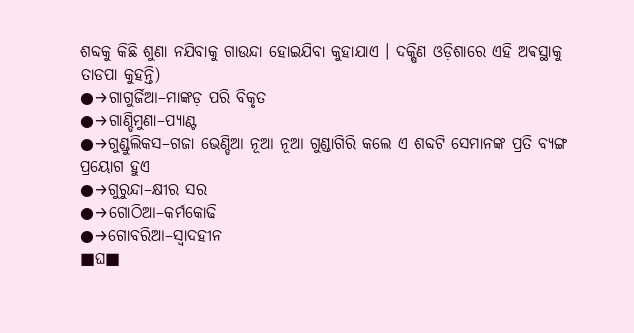ଶବ୍ଦକୁ କିଛି ଶୁଣା ନଯିବାକୁ ଗାଉନ୍ଦା ହୋଇଯିବା କୁହାଯାଏ । ଦକ୍ଷିଣ ଓଡ଼ିଶାରେ ଏହି ଅଵସ୍ଥାକୁ ତାଡପା କୁହନ୍ତି)
●→ଗାଗୁର୍ଜିଆ–ମାଙ୍କଡ଼ ପରି ବିକୃତ
●→ଗାଣ୍ଡିମୁଣା–ପ୍ୟାଣ୍ଟ
●→ଗୁଣ୍ଡୁଲିକସ–ଗଜା ଭେଣ୍ଡିଆ ନୂଆ ନୂଆ ଗୁଣ୍ଡାଗିରି କଲେ ଏ ଶବ୍ଦଟି ସେମାନଙ୍କ ପ୍ରତି ବ୍ୟଙ୍ଗ ପ୍ରୟୋଗ ହୁଏ
●→ଗୁରୁନ୍ଦା–କ୍ଷୀର ସର
●→ଗୋଠିଆ–କର୍ମକୋଢି
●→ଗୋବରିଆ–ସ୍ଵାଦହୀନ
■ଘ■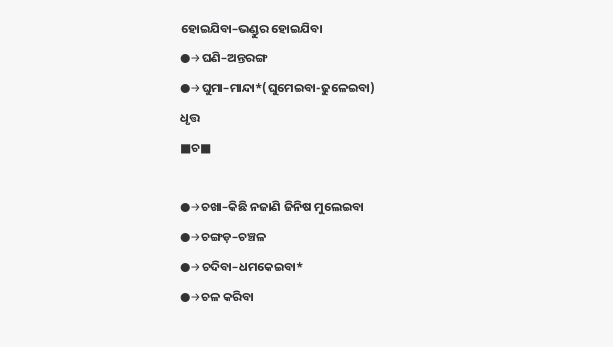ହୋଇଯିବା–ଭଣ୍ଡୁର ହୋଇଯିବା
●→ଘଣି–ଅନ୍ତରଙ୍ଗ
●→ଘୁମା–ମାନ୍ଦା*(ଘୁମେଇବା-ଢୁଳେଇବା)
ଧୃତ୍ତ
■ଚ■

●→ଚଖା–କିଛି ନଜାଣି ଜିନିଷ ମୁଲେଇବା
●→ଚଙ୍ଗଡ଼–ଚଞ୍ଚଳ
●→ଚଦିବା–ଧମକେଇବା*
●→ଚଳ କରିବା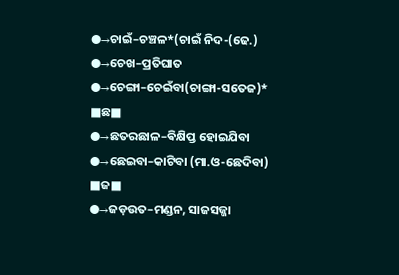●→ଚାଇଁ–ଚଞ୍ଚଳ*(ଚାଇଁ ନିଦ-(ଢେ.)
●→ଚେଖ–ପ୍ରତିଘାତ
●→ଚେଙ୍ଗା–ଚେଇଁବା(ଚାଙ୍ଗା-ସତେଜ)*
■ଛ■
●→ଛତରଛାଳ–ଵିକ୍ଷିପ୍ତ ହୋଇଯିବା
●→ଛେଇବା–କାଟିବା (ମା.ଓ-ଛେଦିବା)
■ଜ■
●→ଜଡ଼ଉତ–ମଣ୍ଡନ, ସାଜସଜ୍ଜା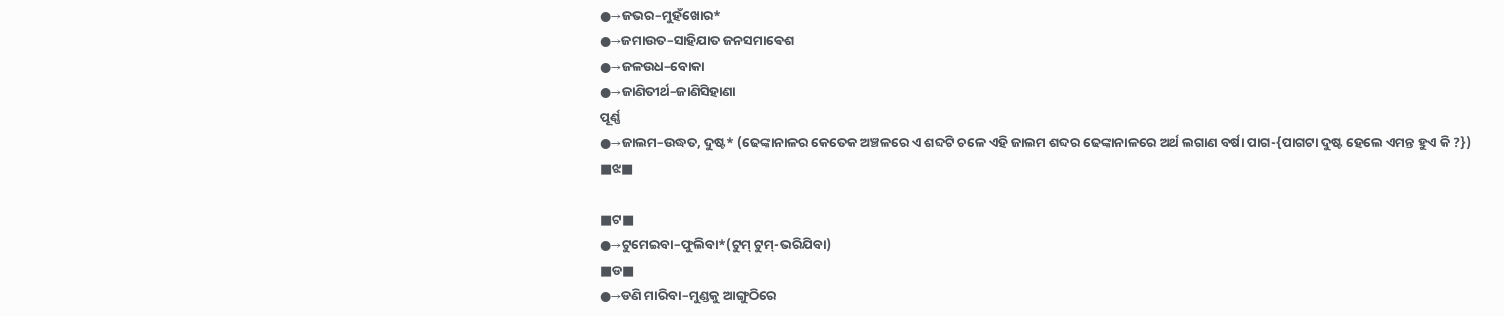●→ଜଭର–ମୁହଁଖୋର*
●→ଜମାଉତ–ସାହିଯାତ ଜନସମାଵେଶ
●→ଜଳଉଧ–ବୋକା
●→ଜାଣିତୀର୍ଥ–ଜାଣିସିହାଣା
ପୂର୍ଣ୍ଣ
●→ଜାଲମ–ଉଦ୍ଧତ, ଦୁଷ୍ଟ* (ଢେଙ୍କାନାଳର କେତେକ ଅଞ୍ଚଳରେ ଏ ଶବ୍ଦଟି ଚଳେ ଏହି ଜାଲମ ଶବ୍ଦର ଢେଙ୍କାନାଳରେ ଅର୍ଥ ଲଗାଣ ବର୍ଷା ପାଗ-{ପାଗଟା ଦୁଷ୍ଟ ହେଲେ ଏମନ୍ତ ହୁଏ କି ?})
■ଝ■

■ଟ■
●→ଟୁମେଇବା–ଫୁଲିବା*(ଟୁମ୍ ଟୁମ୍-ଭରିଯିବା)
■ଡ■
●→ଡଣି ମାରିବା–ମୁଣ୍ଡକୁ ଆଙ୍ଗୁଠିରେ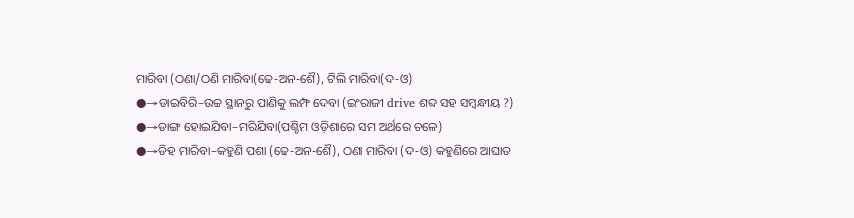ମାରିବା (ଠଣା/ଠଣି ମାରିବା(ଢେ-ଅନ-ଶୈ), ଟିଲି ମାରିବା(ଦ-ଓ)
●→ଡାଇବିରି–ଉଚ୍ଚ ସ୍ଥାନରୁ ପାଣିକୁ ଲମ୍ଫ ଦେବା (ଇଂରାଜୀ drive ଶବ୍ଦ ସହ ସମ୍ବନ୍ଧୀୟ ?)
●→ଡାଙ୍ଗ ହୋଇଯିବା–ମରିଯିବା(ପଶ୍ଚିମ ଓଡ଼ିଶାରେ ସମ ଅର୍ଥରେ ଚଳେ)
●→ଡିହ ମାରିବା–କହୁଣି ପଶା (ଢେ-ଅନ-ଶୈ), ଠଣା ମାରିବା (ଦ-ଓ) କହୁଣିରେ ଆଘାତ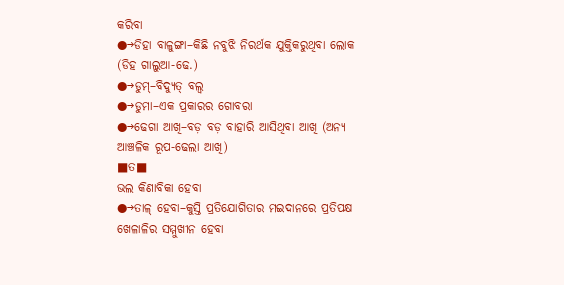କରିବା
●→ଡିହା ବାଳୁଙ୍ଗା–କିଛି ନବୁଝି ନିରର୍ଥକ ଯୁକ୍ତିକରୁଥିବା ଲୋକ (ଡିହ ଗାଲୁଆ-ଢେ.)
●→ଡୁମ୍–ବିଦ୍ୟୁତ୍ ବଲ୍ବ
●→ଡୁମା–ଏକ ପ୍ରକାରର ଗୋବରା
●→ଢେଗା ଆଖି–ବଡ଼ ବଡ଼ ବାହାରି ଆସିଥିବା ଆଖି (ଅନ୍ୟ ଆଞ୍ଚଳିକ ରୂପ-ଢେଲା ଆଖି)
■ତ■
ଭଲ କିଣାବିକା ହେବା
●→ତାଳ୍ ହେବା–କୁସ୍ତି ପ୍ରତିଯୋଗିତାର ମଇଦାନରେ ପ୍ରତିପକ୍ଷ ଖେଳାଳିର ସମ୍ମୁଖୀନ ହେବା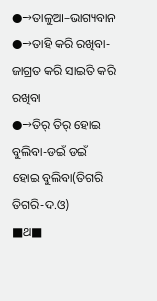●→ତାଳୁଆ–ଭାଗ୍ୟବାନ
●→ତାହି କରି ରଖିବା-ଜାଗ୍ରତ କରି ସାଇତି କରି ରଖିବା
●→ତିର୍ ତିର୍ ହୋଇ ବୁଲିବା-ଡଇଁ ଡଇଁ ହୋଇ ବୁଲିବା(ତିଗରି ତିଗରି-ଦ.ଓ)
■ଥ■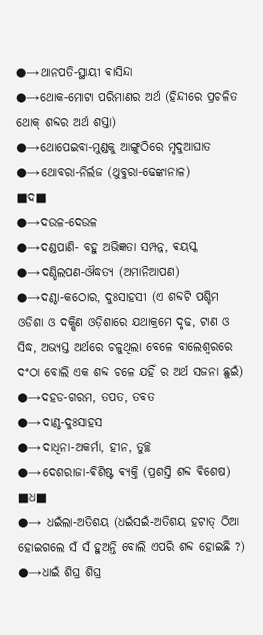●→ଥାନପତି-ସ୍ଥାୟୀ ଵାସିନ୍ଦା
●→ଥୋକ-ମୋଟା ପରିମାଣର ଅର୍ଥ (ହିନ୍ଦୀରେ ପ୍ରଚଳିତ ଥୋକ୍ ଶବ୍ଦର ଅର୍ଥ ଶସ୍ତା)
●→ଥୋପେଇବା-ମୁଣ୍ଡକୁ ଆଙ୍ଗୁଠିରେ ମୃଦୁଆଘାତ
●→ଥୋବରା-ନିର୍ଲଜ (ଥୁବୁରା-ଢେଙ୍କାନାଳ)
■ଦ■
●→ଦଉଳ-ଦେଉଳ
●→ଦଣ୍ଡପାଣି- ବହୁ ଅଭିଜ୍ଞତା ସମ୍ପନ୍ନ, ଵୟସ୍କ
●→ଦଣ୍ଡିଲପଣ-ଔଦ୍ଧତ୍ୟ (ଅମାନିଆପଣ)
●→ଦଣ୍ଠା-କଠୋର, ଦୁଃସାହସୀ (ଏ ଶବ୍ଦଟି ପଶ୍ଚିମ ଓଡିଶା ଓ ଦକ୍ଷିଣ ଓଡ଼ିଶାରେ ଯଥାକ୍ରମେ ଦୃଢ, ଟାଣ ଓ ସିଦ୍ଧ, ଅଭ୍ୟସ୍ତ ଅର୍ଥରେ ଚଳୁଥିଲା ବେଳେ ବାଲେଶ୍ବରରେ ଦଂଠା ବୋଲି ଏକ ଶବ୍ଦ ଚଳେ ଯହିଁ ର ଅର୍ଥ ସଜନା ଛୁଇଁ)
●→ଦହଡ-ଗରମ, ତପତ, ତବତ
●→ଦାଣ୍ଠ-ଦୁଃସାହସ
●→ଦାଧିନା-ଅକର୍ମା, ହୀନ, ତୁଚ୍ଛ
●→ଦେଶରାଜା-ଵିଶିଷ୍ଟ ଵ୍ୟକ୍ତି (ପ୍ରଶସ୍ତି ଶବ୍ଦ ଵିଶେଷ)
■ଧ■
●→ ଧଇଁଲା-ଅତିଶୟ (ଧଇଁସଇଁ-ଅତିଶୟ ହଟାତ୍ ଠିଆ ହୋଇଗଲେ ସଁ ସଁ ହୁଅନ୍ତି ବୋଲି ଏପରି ଶବ୍ଦ ହୋଇଛି ?)
●→ଧାଇଁ ଶିଘ୍ର ଶିଘ୍ର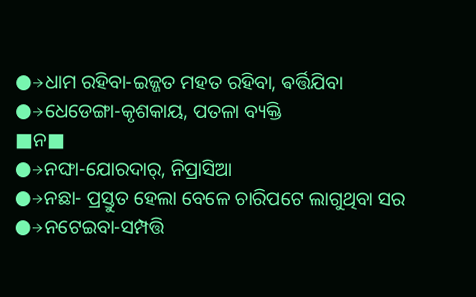●→ଧାମ ରହିବା-ଇଜ୍ଜତ ମହତ ରହିବା, ଵର୍ତ୍ତିଯିବା
●→ଧେଡେଙ୍ଗା-କୃଶକାୟ, ପତଳା ବ୍ୟକ୍ତି
■ନ■
●→ନଙ୍ଘା-ଯୋରଦାର୍, ନିପ୍ରାସିଆ
●→ନଛା- ପ୍ରସ୍ତୁତ ହେଲା ବେଳେ ଚାରିପଟେ ଲାଗୁଥିବା ସର
●→ନଟେଇବା-ସମ୍ପତ୍ତି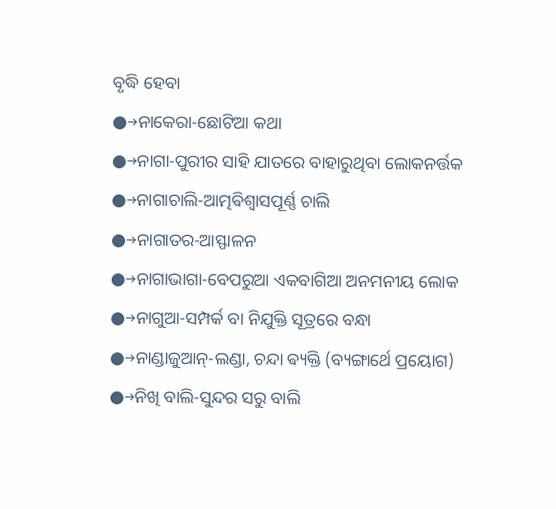ବୃଦ୍ଧି ହେବା
●→ନାକେରା-ଛୋଟିଆ କଥା
●→ନାଗା-ପୁରୀର ସାହି ଯାତରେ ବାହାରୁଥିବା ଲୋକନର୍ତ୍ତକ
●→ନାଗାଚାଲି-ଆତ୍ମଵିଶ୍ଵାସପୂର୍ଣ୍ଣ ଚାଲି
●→ନାଗାତର-ଆସ୍ଫାଳନ
●→ନାଗାଭାଗା-ବେପରୁଆ ଏକବାଗିଆ ଅନମନୀୟ ଲୋକ
●→ନାଗୁଆ-ସମ୍ପର୍କ ବା ନିଯୁକ୍ତି ସୂତ୍ରରେ ବନ୍ଧା
●→ନାଣ୍ଡାଜୁଆନ୍-ଲଣ୍ଡା, ଚନ୍ଦା ଵ୍ୟକ୍ତି (ବ୍ୟଙ୍ଗାର୍ଥେ ପ୍ରୟୋଗ)
●→ନିଖି ବାଲି-ସୁନ୍ଦର ସରୁ ବାଲି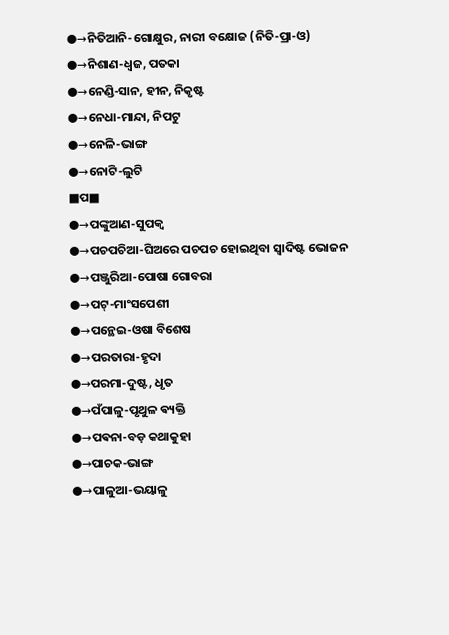●→ନିତିଆନି-ଗୋକ୍ଷୁର, ନାରୀ ବକ୍ଷୋଜ (ନିତି-ପ୍ରା-ଓ)
●→ନିଶାଣ-ଧ୍ଵଜ, ପତକା
●→ନେଣ୍ଡି-ସାନ, ହୀନ, ନିକୃଷ୍ଟ
●→ନେଧା-ମାନ୍ଦା, ନିପଟୁ
●→ନେଳି-ଭାଙ୍ଗ
●→ନୋଟି-ଲୁଟି
■ପ■
●→ପଙ୍କୁଆଣ-ସୁପକ୍ଵ
●→ପଚପଚିଆ-ଘିଅରେ ପଚପଚ ହୋଇଥିବା ସ୍ଵାଦିଷ୍ଟ ଭୋଜନ
●→ପଞ୍ଜୁରିଆ-ପୋଷା ଗୋବରା
●→ପଟ୍-ମାଂସପେଶୀ
●→ପନ୍ଥେଇ-ଓଷା ବିଶେଷ
●→ପରତାରା-ହୃଦା
●→ପରମା-ଦୁଷ୍ଟ, ଧୃତ
●→ପଁପାଳୁ-ପୃଥୁଳ ଵ୍ୟକ୍ତି
●→ପଵନା-ବଡ଼ କଥାକୁହା
●→ପାଚକ-ଭାଙ୍ଗ
●→ପାଳୁଆ-ଭୟାଳୁ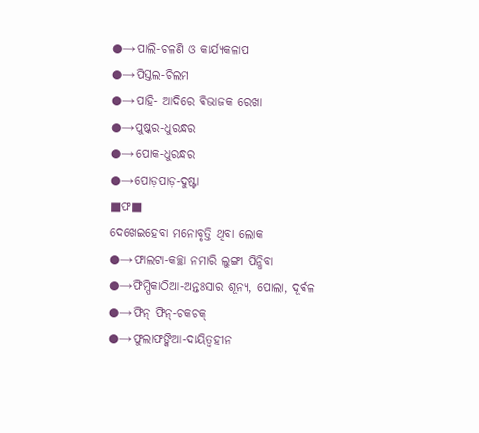●→ପାଲି-ଚଳଣି ଓ କାର୍ଯ୍ୟକଳାପ
●→ପିସ୍ତଲ-ଚିଲମ
●→ପାହି- ଆଦିରେ ଵିଭାଜକ ରେଖା
●→ପୁଷ୍କର-ଧୁରନ୍ଧର
●→ପୋକ-ଧୁରନ୍ଧର
●→ପୋଡ଼ପାଡ଼-ଦୁଷ୍ଟା
■ଫ■
ଦେଖେଇହେବା ମନୋବୃତ୍ତି ଥିବା ଲୋକ
●→ଫାଲଟା-କଚ୍ଛା ନମାରି ଲୁଙ୍ଗୀ ପିନ୍ଧିବା
●→ଫିମ୍ପିକାଠିଆ-ଅନ୍ତଃସାର ଶୂନ୍ୟ, ପୋଲା, ଦୂର୍ଵଳ
●→ଫିନ୍ ଫିନ୍-ଚକଚକ୍
●→ଫୁଲାଫଙ୍କିଆ-ଦାୟିତ୍ଵହୀନ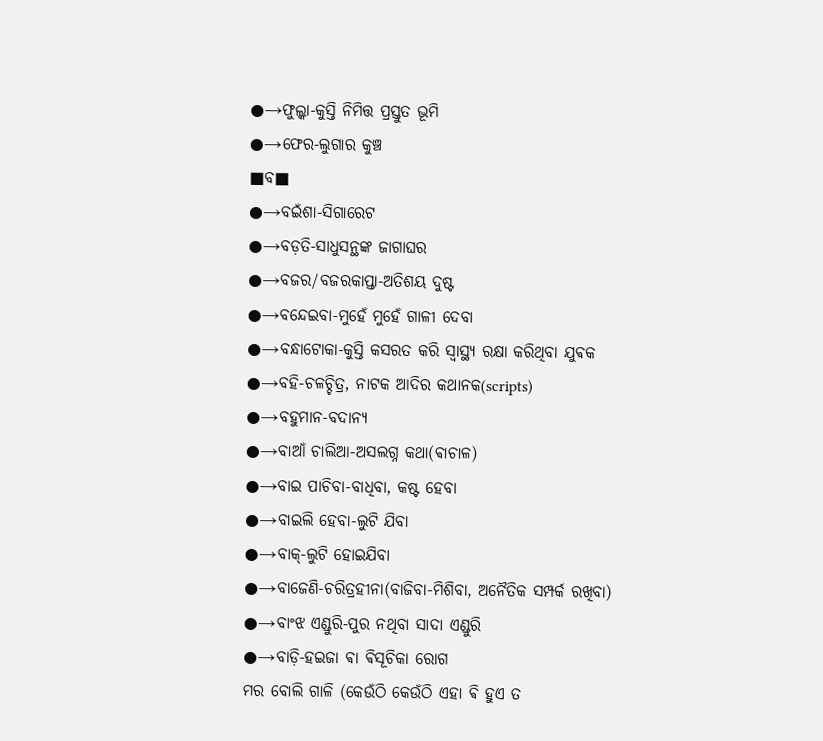●→ଫୁଲ୍କା-କୁସ୍ତି ନିମିତ୍ତ ପ୍ରସ୍ତୁତ ଭୂମି
●→ଫେର-ଲୁଗାର କୁଞ୍ଚ
■ବ■
●→ବଇଁଶା-ସିଗାରେଟ
●→ବଡ଼ତି-ସାଧୁସନ୍ଥଙ୍କ ଜାଗାଘର
●→ବଜର/ବଜରକାପ୍ତା-ଅତିଶୟ ଦୁଷ୍ଟ
●→ବନ୍ଦେଇବା-ମୁହେଁ ମୁହେଁ ଗାଳୀ ଦେବା
●→ବନ୍ଧାଟୋକା-କୁସ୍ତି କସରତ କରି ସ୍ଵାସ୍ଥ୍ୟ ରକ୍ଷା କରିଥିବା ଯୁଵକ
●→ବହି-ଚଳଚ୍ଚିତ୍ର, ନାଟକ ଆଦିର କଥାନକ(scripts)
●→ବହୁମାନ-ବଦାନ୍ୟ
●→ବାଆଁ ଚାଲିଆ-ଅସଲଗ୍ନ କଥା(ଵାଚାଳ)
●→ବାଇ ପାଚିବା-ବାଧିବା, କଷ୍ଟ ହେବା
●→ବାଇଲି ହେବା-ଲୁଟି ଯିବା
●→ବାକ୍-ଲୁଟି ହୋଇଯିବା
●→ବାଜେଣି-ଚରିତ୍ରହୀନା(ବାଜିବା-ମିଶିବା, ଅନୈତିକ ସମ୍ପର୍କ ରଖିବା)
●→ବାଂଝ ଏଣ୍ଡୁରି-ପୁର ନଥିବା ସାଦା ଏଣ୍ଡୁରି
●→ବାଡ଼ି-ହଇଜା ଵା ଵିସୂଚିକା ରୋଗ
ମର ବୋଲି ଗାଳି (କେଉଁଠି କେଉଁଠି ଏହା ଵି ହୁଏ ତ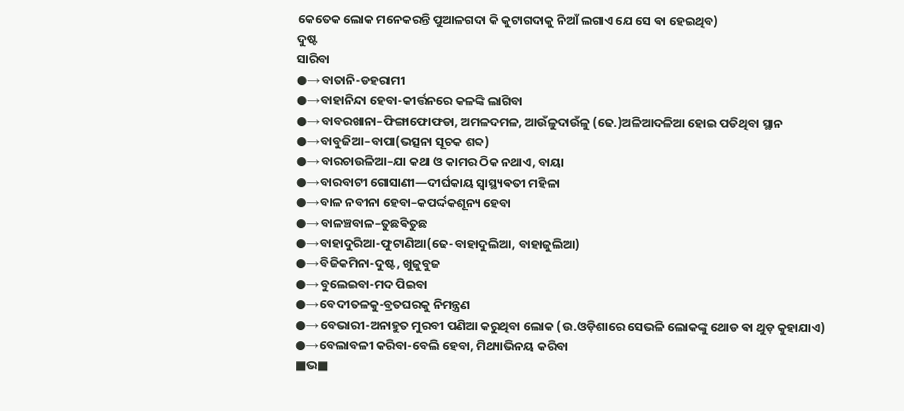କେତେକ ଲୋକ ମନେକରନ୍ତି ପୁଆଳଗଦା କି କୁଟାଗଦାକୁ ନିଆଁ ଲଗାଏ ଯେ ସେ ଵା ହେଇଥିବ)
ଦୁଷ୍ଟ
ସାରିବା
●→ବାତାନି-ଡହରାମୀ
●→ବାହାନିନ୍ଦା ହେବା-କୀର୍ତ୍ତନରେ କଳଙ୍କି ଲାଗିବା
●→ବାବରଖାନା–ଫିଙ୍ଗାଫୋଫଡା, ଅମଳଦମଳ, ଆଉଁଳୁଦାଉଁଳୁ (ଢେ.)ଅଳିଆଦଳିଆ ହୋଇ ପଡିଥିବା ସ୍ଥାନ
●→ବାବୁଜିଆ–ବାପା(ଭତ୍ସନା ସୂଚକ ଶବ୍ଦ)
●→ବାରଚାଉଳିଆ–ଯା କଥା ଓ କାମର ଠିକ ନଥାଏ, ବାୟା
●→ବାରବାଟୀ ଗୋସାଣୀ—ଦୀର୍ଘକାୟ ସ୍ଵାସ୍ଥ୍ୟଵତୀ ମହିଳା
●→ବାଳ ନବୀନା ହେବା–କପର୍ଦ୍ଦକଶୂନ୍ୟ ହେବା
●→ବାଳଞ୍ଚବାଳ–ତୁଛଵିତୁଛ
●→ବାହାଦୁରିଆ-ଫୁଟାଣିଆ(ଢେ-ବାହାଦୁଲିଆ, ବାହାଜୁଲିଆ)
●→ବିଜିକମିନା-ଦୁଷ୍ଟ, ଖୁଜୁବୁଜ
●→ବୁଲେଇବା-ମଦ ପିଇବା
●→ବେଦୀତଳକୁ-ବ୍ରତଘରକୁ ନିମନ୍ତ୍ରଣ
●→ବେଭାରୀ-ଅନାହୁତ ମୁରବୀ ପଣିଆ କରୁଥିବା ଲୋକ (ଉ.ଓଡ଼ିଶାରେ ସେଭଳି ଲୋକଙ୍କୁ ଥୋଡ ଵା ଥୁଡ଼ କୁହାଯାଏ)
●→ବେଲାବଳୀ କରିବା-ବେଲି ହେବା, ମିଥ୍ୟାଭିନୟ କରିବା
■ଭ■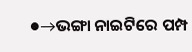●→ଭଙ୍ଗା ନାଇଟିରେ ପମ୍ପ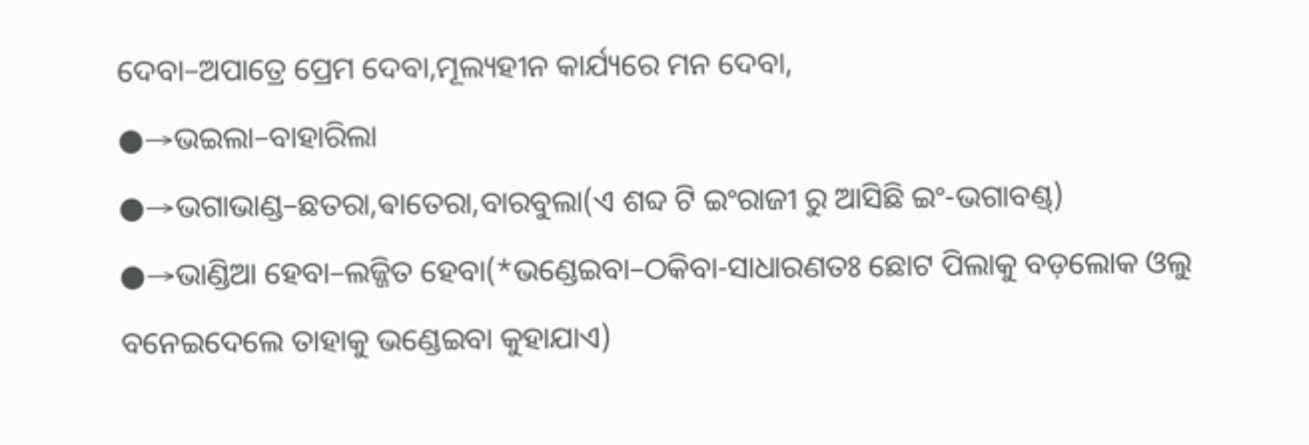ଦେବା–ଅପାତ୍ରେ ପ୍ରେମ ଦେବା,ମୂଲ୍ୟହୀନ କାର୍ଯ୍ୟରେ ମନ ଦେବା,
●→ଭଇଲା–ବାହାରିଲା
●→ଭଗାଭାଣ୍ଡ–ଛତରା,ଵାତେରା,ବାରବୁଲା(ଏ ଶବ୍ଦ ଟି ଇଂରାଜୀ ରୁ ଆସିଛି ଇଂ-ଭଗାବଣ୍ଡ୍)
●→ଭାଣ୍ଡିଆ ହେବା–ଲଜ୍ଜିତ ହେବା(*ଭଣ୍ଡେଇବା–ଠକିବା-ସାଧାରଣତଃ ଛୋଟ ପିଲାକୁ ବଡ଼ଲୋକ ଓଲୁ ବନେଇଦେଲେ ତାହାକୁ ଭଣ୍ଡେଇବା କୁହାଯାଏ)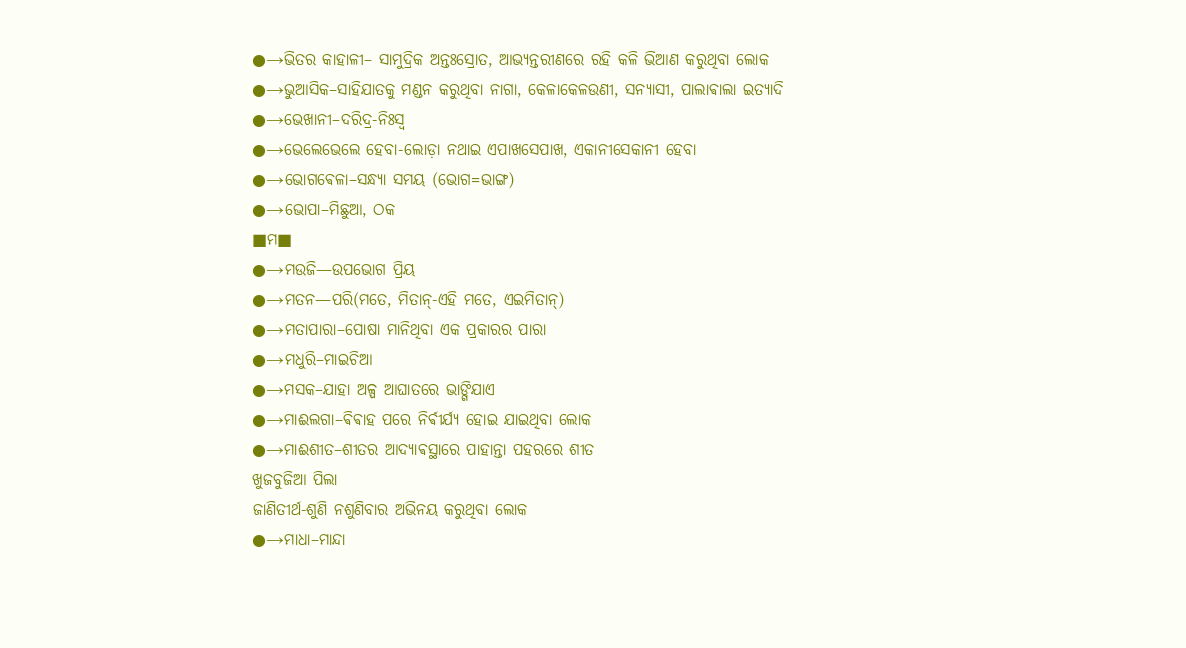●→ଭିତର କାହାଳୀ– ସାମୁଦ୍ରିକ ଅନ୍ତଃସ୍ରୋତ, ଆଭ୍ୟନ୍ତରୀଣରେ ରହି କଳି ଭିଆଣ କରୁଥିବା ଲୋକ
●→ଭୁଆସିକ–ସାହିଯାତକୁ ମଣ୍ଡନ କରୁଥିବା ନାଗା, କେଳାକେଳଉଣୀ, ସନ୍ୟାସୀ, ପାଲାଵାଲା ଇତ୍ୟାଦି
●→ଭେଖାନୀ–ଦରିଦ୍ର-ନିଃସ୍ଵ
●→ଭେଲେଭେଲେ ହେବା-ଲୋଡ଼ା ନଥାଇ ଏପାଖସେପାଖ, ଏକାନୀସେକାନୀ ହେବା
●→ଭୋଗଵେଳା–ସନ୍ଧ୍ୟା ସମୟ (ଭୋଗ=ଭାଙ୍ଗ)
●→ଭୋପା–ମିଛୁଆ, ଠକ
■ମ■
●→ମଉଜି—ଉପଭୋଗ ପ୍ରିୟ
●→ମତନ—ପରି(ମତେ, ମିତାନ୍-ଏହି ମତେ, ଏଇମିତାନ୍)
●→ମତାପାରା–ପୋଷା ମାନିଥିବା ଏକ ପ୍ରକାରର ପାରା
●→ମଧୁରି–ମାଇଚିଆ
●→ମସକ–ଯାହା ଅଳ୍ପ ଆଘାତରେ ଭାଙ୍ଗିଯାଏ
●→ମାଈଲଗା–ଵିଵାହ ପରେ ନିର୍ଵୀର୍ଯ୍ୟ ହୋଇ ଯାଇଥିବା ଲୋକ
●→ମାଈଶୀତ–ଶୀତର ଆଦ୍ୟାଵସ୍ଥାରେ ପାହାନ୍ତା ପହରରେ ଶୀତ
ଖୁଜବୁଜିଆ ପିଲା
ଜାଣିତୀର୍ଥ-ଶୁଣି ନଶୁଣିବାର ଅଭିନୟ କରୁଥିବା ଲୋକ
●→ମାଧା–ମାନ୍ଦା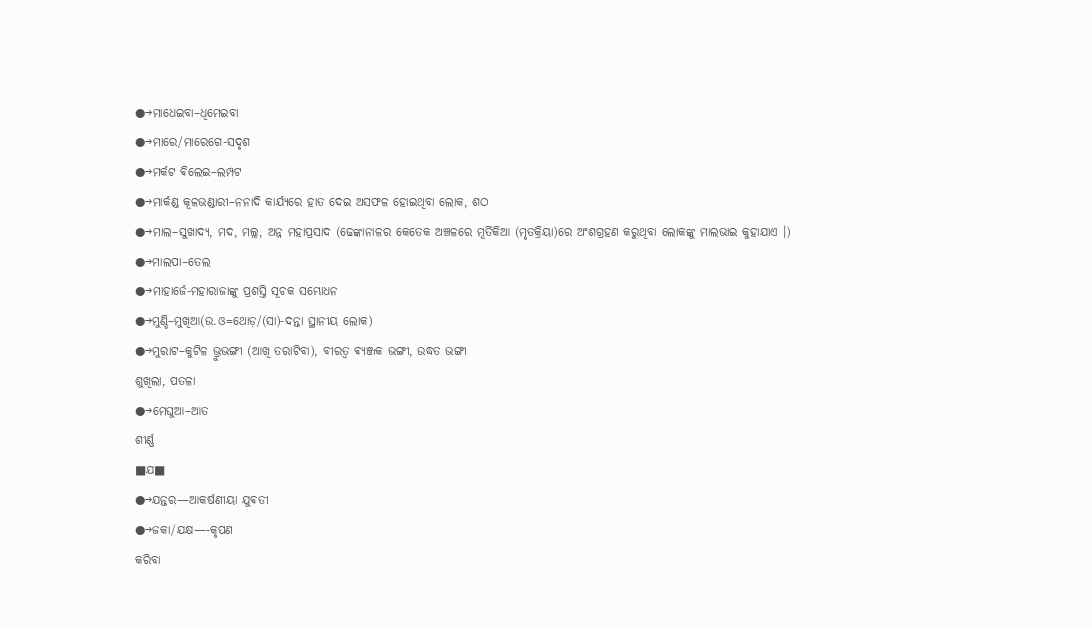●→ମାଧେଇବା–ଧିମେଇବା
●→ମାରେ/ମାରେଗେ-ସଦୃଶ
●→ମର୍କଟ ଵିଲେଇ–ଲମ୍ପଟ
●→ମାର୍କଣ୍ଡ କୂଳଭଣ୍ଡାରୀ–ନନାଦି କାର୍ଯ୍ୟରେ ହାତ ଦେଇ ଅସଫଳ ହୋଇଥିବା ଲୋକ, ଶଠ
●→ମାଲ–ସୁଖାଦ୍ୟ, ମଦ, ମଲ୍ଲ, ଅନ୍ନ ମହାପ୍ରସାଦ (ଢେଙ୍କାନାଳର କେତେକ ଅଞ୍ଚଳରେ ମୂର୍ତିକିଆ (ମୃତକ୍ରିୟା)ରେ ଅଂଶଗ୍ରହଣ କରୁଥିବା ଲୋକଙ୍କୁ ମାଲଭାଇ କୁହାଯାଏ ।)
●→ମାଲପା–ତେଲ
●→ମାହାର୍ଜେ-ମହାରାଜାଙ୍କୁ ପ୍ରଶସ୍ତି ସୂଚକ ସମ୍ଭୋଧନ
●→ମୁଣ୍ଡି–ମୁଖିଆ(ଉ.ଓ=ଥୋଡ଼/(ସା)-ଦନ୍ତା ସ୍ଥାନୀୟ ଲୋକ)
●→ମୁରାଟ–କୁଟିଳ ଭ୍ରୁଭଙ୍ଗୀ (ଆଖି ତରାଟିବା), ବୀରତ୍ଵ ଵ୍ୟଞ୍ଜକ ଭଙ୍ଗୀ, ଉଦ୍ଧତ ଭଙ୍ଗୀ
ଶୁଖିଲା, ପତଳା
●→ମେଘୁଆ–ଆତ
ଶୀର୍ଣ୍ଣ
■ଯ■
●→ଯନ୍ତର—ଆକର୍ଷଣୀୟା ଯୁଵତୀ
●→ଜକା/ଯକ୍ଷ—-କୃପଣ
କରିବା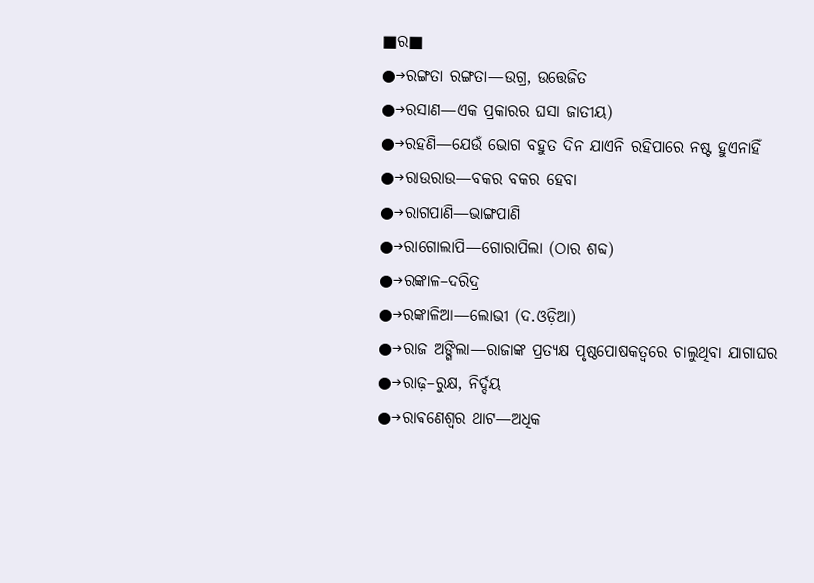■ର■
●→ରଙ୍ଗତା ରଙ୍ଗତା—ଉଗ୍ର, ଉତ୍ତେଜିତ
●→ରସାଣ—ଏକ ପ୍ରକାରର ଘସା ଜାତୀୟ)
●→ରହଣି—ଯେଉଁ ଭୋଗ ବହୁତ ଦିନ ଯାଏନି ରହିପାରେ ନଷ୍ଟ ହୁଏନାହିଁ
●→ରାଉରାଉ—ବକର ବକର ହେବା
●→ରାଗପାଣି—ଭାଙ୍ଗପାଣି
●→ରାଗୋଲାପି—ଗୋରାପିଲା (ଠାର ଶବ୍ଦ)
●→ରଙ୍କାଳ–ଦରିଦ୍ର
●→ରଙ୍କାଳିଆ—ଲୋଭୀ (ଦ.ଓଡ଼ିଆ)
●→ରାଜ ଅଙ୍ଗିଲା—ରାଜାଙ୍କ ପ୍ରତ୍ୟକ୍ଷ ପୃଷ୍ଠପୋଷକତ୍ଵରେ ଚାଲୁଥିବା ଯାଗାଘର
●→ରାଢ଼–ରୁକ୍ଷ, ନିର୍ଦ୍ଦୟ
●→ରାଵଣେଶ୍ଵର ଥାଟ—ଅଧିକ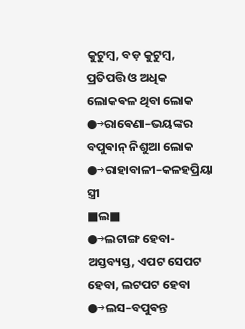କୁଟୁମ୍ବ, ବଡ଼ କୁଟୁମ୍ଵ, ପ୍ରତିପତ୍ତି ଓ ଅଧିକ ଲୋକଵଳ ଥିବା ଲୋକ
●→ରାଵେଣା–ଭୟଙ୍କର ବପୁଵାନ୍ ନିଶୁଆ ଲୋକ
●→ରାହାବାଳୀ–କଳହପ୍ରିୟା ସ୍ତ୍ରୀ
■ଲ■
●→ଲଟାଙ୍ଗ ହେବା-ଅସ୍ତବ୍ୟସ୍ତ, ଏପଟ ସେପଟ ହେବା, ଲଟପଟ ହେବା
●→ଲସ–ବପୁଵନ୍ତ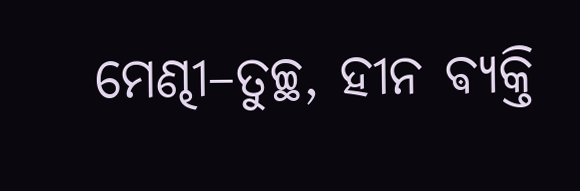ମେଣ୍ଢୀ–ତୁଚ୍ଛ, ହୀନ ଵ୍ୟକ୍ତି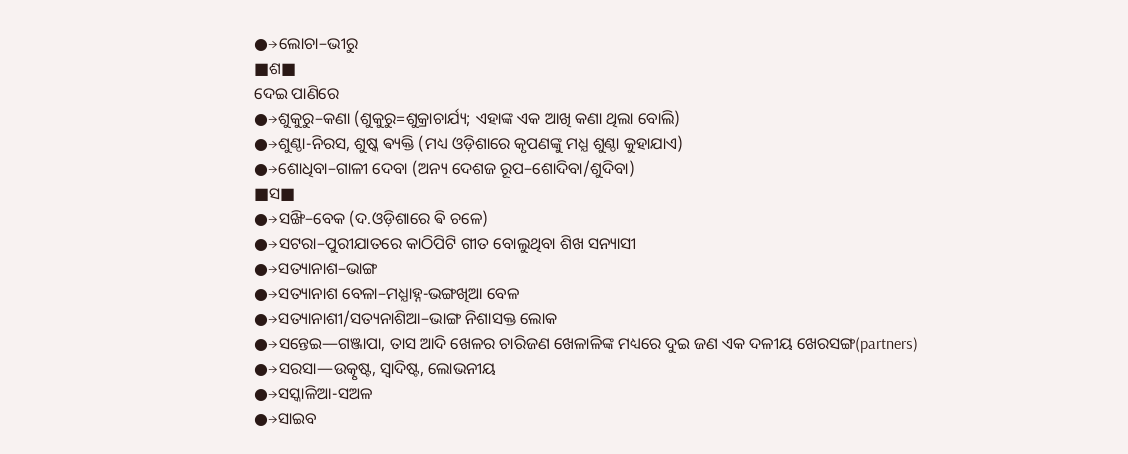●→ଲୋଚା–ଭୀରୁ
■ଶ■
ଦେଇ ପାଣିରେ
●→ଶୁକୁରୁ–କଣା (ଶୁକୁରୁ=ଶୁକ୍ରାଚାର୍ଯ୍ୟ; ଏହାଙ୍କ ଏକ ଆଖି କଣା ଥିଲା ବୋଲି)
●→ଶୁଣ୍ଠା-ନିରସ, ଶୁଷ୍କ ଵ୍ୟକ୍ତି (ମଧ୍ୟ ଓଡ଼ିଶାରେ କୃପଣଙ୍କୁ ମଧ୍ଯ ଶୁଣ୍ଠା କୁହାଯାଏ)
●→ଶୋଧିବା–ଗାଳୀ ଦେବା (ଅନ୍ୟ ଦେଶଜ ରୂପ–ଶୋଦିବା/ଶୁଦିବା)
■ସ■
●→ସଙ୍ଖି–ବେକ (ଦ.ଓଡ଼ିଶାରେ ଵି ଚଳେ)
●→ସଟରା–ପୁରୀଯାତରେ କାଠିପିଟି ଗୀତ ବୋଲୁଥିବା ଶିଖ ସନ୍ୟାସୀ
●→ସତ୍ୟାନାଶ–ଭାଙ୍ଗ
●→ସତ୍ୟାନାଶ ବେଳା–ମଧ୍ଯାହ୍ନ-ଭଙ୍ଗଖିଆ ବେଳ
●→ସତ୍ୟାନାଶୀ/ସତ୍ୟନାଶିଆ–ଭାଙ୍ଗ ନିଶାସକ୍ତ ଲୋକ
●→ସନ୍ତେଇ—ଗଞ୍ଜାପା, ତାସ ଆଦି ଖେଳର ଚାରିଜଣ ଖେଳାଳିଙ୍କ ମଧ୍ୟରେ ଦୁଇ ଜଣ ଏକ ଦଳୀୟ ଖେରସଙ୍ଗ(partners)
●→ସରସା—ଉତ୍କୃଷ୍ଟ, ସ୍ଵାଦିଷ୍ଟ, ଲୋଭନୀୟ
●→ସସ୍କାଳିଆ-ସଅଳ
●→ସାଇବ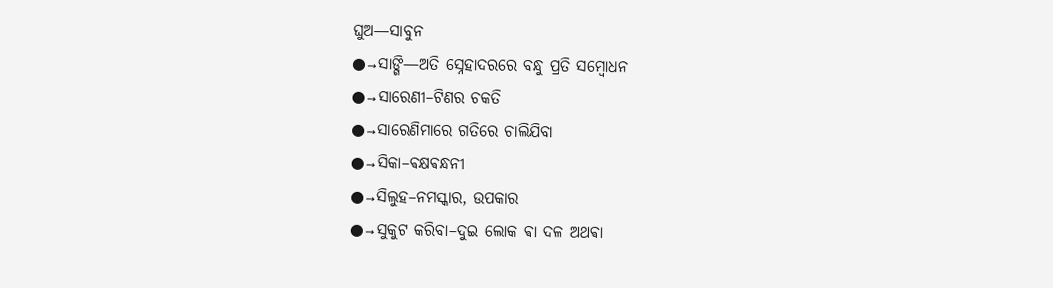ଘୁଅ—ସାବୁନ
●→ସାଙ୍ଗି—ଅତି ସ୍ନେହାଦରରେ ବନ୍ଧୁ ପ୍ରତି ସମ୍ଵୋଧନ
●→ସାରେଣୀ–ଟିଣର ଚକତି
●→ସାରେଣିମାରେ ଗତିରେ ଚାଲିଯିବା
●→ସିକା–ଵକ୍ଷଵନ୍ଧନୀ
●→ସିଲୁହ–ନମସ୍କାର, ଉପକାର
●→ସୁକୁଟ କରିବା–ଦୁଇ ଲୋକ ଵା ଦଳ ଅଥଵା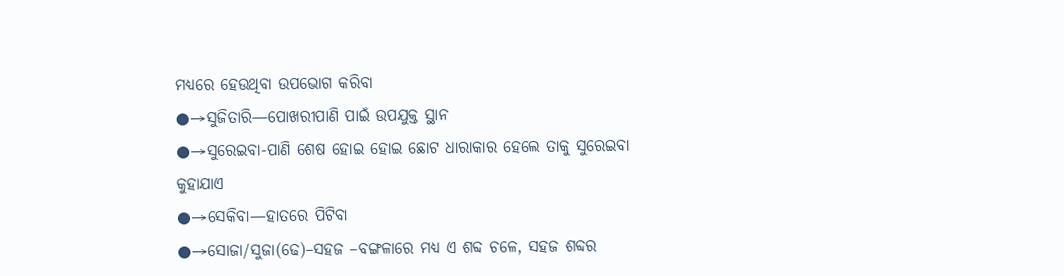ମଧ୍ୟରେ ହେଉଥିବା ଉପଭୋଗ କରିବା
●→ସୁଜିତାରି—ପୋଖରୀପାଣି ପାଇଁ ଉପଯୁକ୍ତ ସ୍ଥାନ
●→ସୁରେଇବା-ପାଣି ଶେଷ ହୋଇ ହୋଇ ଛୋଟ ଧାରାକାର ହେଲେ ତାକୁ ସୁରେଇବା କୁହାଯାଏ
●→ସେକିବା—ହାତରେ ପିଟିବା
●→ସୋଜା/ସୁଜା(ଢେ)–ସହଜ –ବଙ୍ଗଳାରେ ମଧ୍ଯ ଏ ଶବ୍ଦ ଚଳେ, ସହଜ ଶବ୍ଦର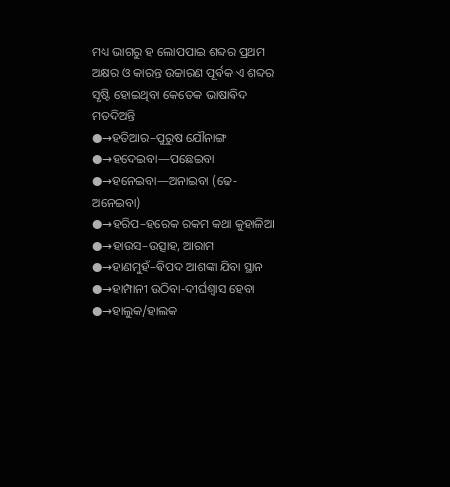ମଧ୍ୟ ଭାଗରୁ ହ ଲୋପପାଇ ଶବ୍ଦର ପ୍ରଥମ ଅକ୍ଷର ଓ କାରନ୍ତ ଉଚ୍ଚାରଣ ପୂର୍ଵକ ଏ ଶବ୍ଦର ସୃଷ୍ଟି ହୋଇଥିବା କେତେକ ଭାଷାଵିଦ ମତଦିଅନ୍ତି
●→ହତିଆର–ପୁରୁଷ ଯୌନାଙ୍ଗ
●→ହଦେଇବା—ପଛେଇବା
●→ହନେଇବା—ଅନାଇବା (ଢେ-ଅନେଇବା)
●→ହରିପ–ହରେକ ରକମ କଥା କୁହାଳିଆ
●→ହାଉସ–ଉତ୍ସାହ, ଆରାମ
●→ହାଣମୁହଁ–ଵିପଦ ଆଶଙ୍କା ଯିବା ସ୍ଥାନ
●→ହାମ୍ପାନୀ ଉଠିବା-ଦୀର୍ଘଶ୍ଵାସ ହେବା
●→ହାଲୁକ/ହାଲକ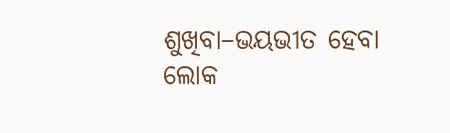ଶୁଖିବା–ଭୟଭୀତ ହେବା
ଲୋକ